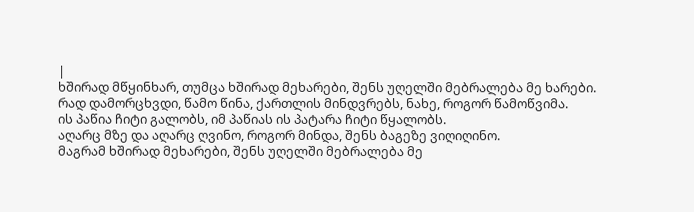|
ხშირად მწყინხარ, თუმცა ხშირად მეხარები, შენს უღელში მებრალება მე ხარები.
რად დამორცხვდი, წამო წინა, ქართლის მინდვრებს, ნახე, როგორ წამოწვიმა.
ის პაწია ჩიტი გალობს, იმ პაწიას ის პატარა ჩიტი წყალობს.
აღარც მზე და აღარც ღვინო, როგორ მინდა, შენს ბაგეზე ვიღიღინო.
მაგრამ ხშირად მეხარები, შენს უღელში მებრალება მე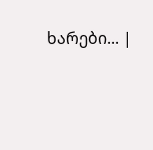ხარები... |